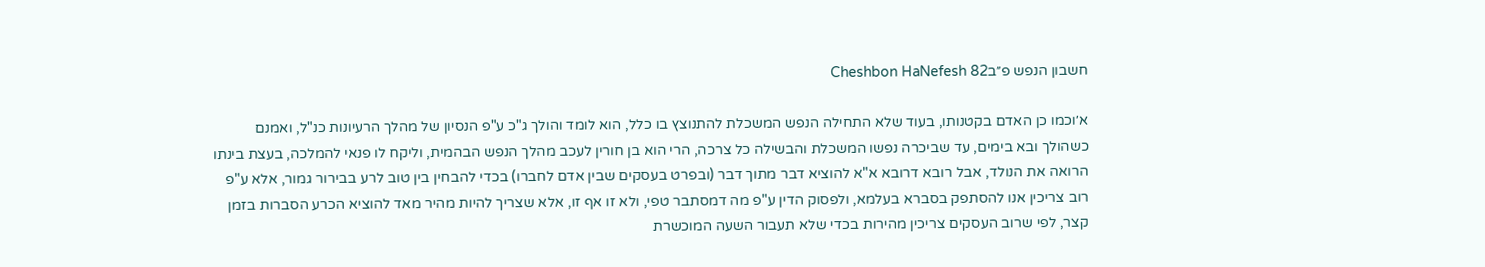חשבון הנפש פ״בCheshbon HaNefesh 82

א׳וכמו כן האדם בקטנותו, בעוד שלא התחילה הנפש המשכלת להתנוצץ בו כלל, הוא לומד והולך ג"כ ע"פ הנסיון של מהלך הרעיונות כנ"ל, ואמנם כשהולך ובא בימים, עד שביכרה נפשו המשכלת והבשילה כל צרכה, הרי הוא בן חורין לעכב מהלך הנפש הבהמית, וליקח לו פנאי להמלכה, בעצת בינתו הרואה את הנולד, אבל רובא דרובא א"א להוציא דבר מתוך דבר (ובפרט בעסקים שבין אדם לחברו) בכדי להבחין בין טוב לרע בבירור גמור, אלא ע"פ רוב צריכין אנו להסתפק בסברא בעלמא, ולפסוק הדין ע"פ מה דמסתבר טפי, ולא זו אף זו, אלא שצריך להיות מהיר מאד להוציא הכרע הסברות בזמן קצר, לפי שרוב העסקים צריכין מהירות בכדי שלא תעבור השעה המוכשרת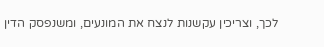לכך, וצריכין עקשנות לנצח את המונעים, ומשנפסק הדין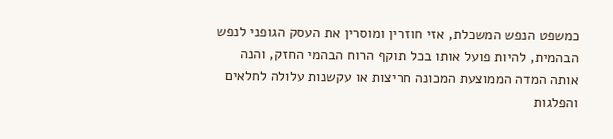כמשפט הנפש המשכלת, אזי חוזרין ומוסרין את העסק הגופני לנפש הבהמית, להיות פועל אותו בכל תוקף הרוח הבהמי החזק, והנה אותה המדה הממוצעת המכונה חריצות או עקשנות עלולה לחלאים והפלגות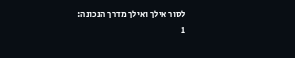לסור אילך ואילך מדרך הנכונה:
1